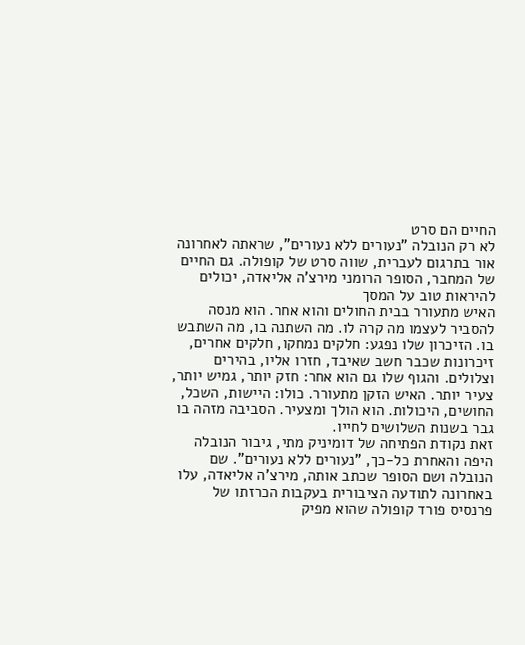החיים הם סרט
לא רק הנובלה "נעורים ללא נעורים", שראתה לאחרונה אור בתרגום לעברית, שווה סרט של קופולה. גם החיים של המחבר, הסופר הרומני מירצ'ה אליאדה, יכולים להיראות טוב על המסך
האיש מתעורר בבית החולים והוא אחר. הוא מנסה להסביר לעצמו מה קרה לו. מה השתנה בו, מה השתבש בו. הזיכרון שלו נפגע: חלקים נמחקו, חלקים אחרים, זיכרונות שכבר חשב שאיבד, חזרו אליו, בהירים וצלולים. והגוף שלו גם הוא אחר: חזק יותר, גמיש יותר, צעיר יותר. האיש הזקן מתעורר. כולו: היישות, השכל, החושים, היכולות. הוא הולך ומצעיר. הסביבה מזהה בו גבר בשנות השלושים לחייו.
זאת נקודת הפתיחה של דומיניק מתי, גיבור הנובלה היפה והאחרת כל-כך, "נעורים ללא נעורים". שם הנובלה ושם הסופר שכתב אותה, מירצ'ה אליאדה, עלו באחרונה לתודעה הציבורית בעקבות הכרזתו של פרנסיס פורד קופולה שהוא מפיק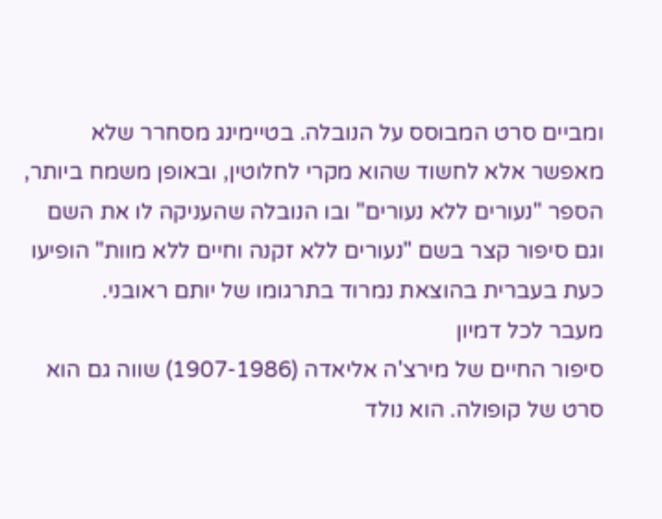ומביים סרט המבוסס על הנובלה. בטיימינג מסחרר שלא מאפשר אלא לחשוד שהוא מקרי לחלוטין, ובאופן משמח ביותר, הספר "נעורים ללא נעורים" ובו הנובלה שהעניקה לו את השם וגם סיפור קצר בשם "נעורים ללא זקנה וחיים ללא מוות" הופיעו כעת בעברית בהוצאת נמרוד בתרגומו של יותם ראובני.
מעבר לכל דמיון
סיפור החיים של מירצ'ה אליאדה (1907-1986) שווה גם הוא סרט של קופולה. הוא נולד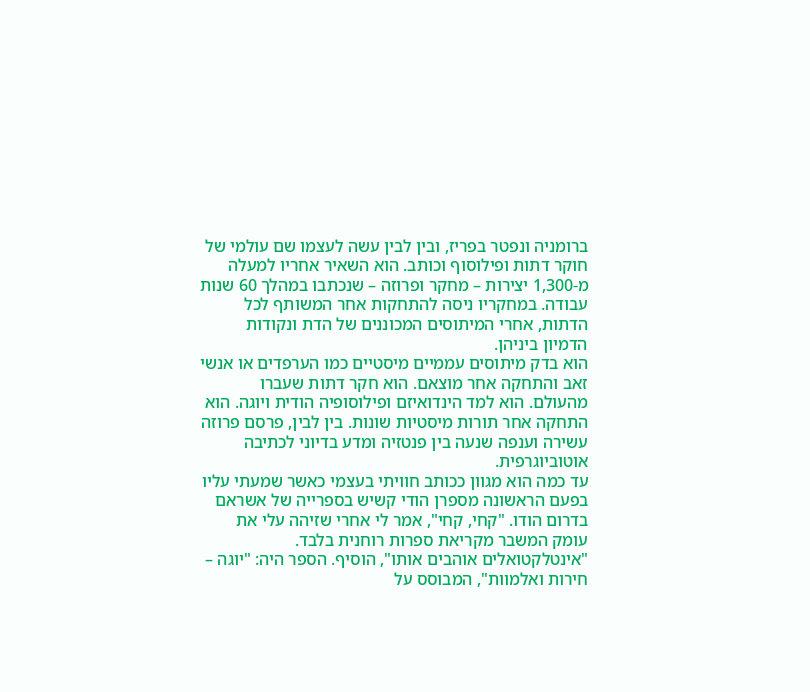ברומניה ונפטר בפריז, ובין לבין עשה לעצמו שם עולמי של חוקר דתות ופילוסוף וכותב. הוא השאיר אחריו למעלה מ-1,300 יצירות – מחקר ופרוזה – שנכתבו במהלך 60 שנות עבודה. במחקריו ניסה להתחקות אחר המשותף לכל הדתות, אחרי המיתוסים המכוננים של הדת ונקודות הדמיון ביניהן.
הוא בדק מיתוסים עממיים מיסטיים כמו הערפדים או אנשי זאב והתחקה אחר מוצאם. הוא חקר דתות שעברו מהעולם. הוא למד הינדואיזם ופילוסופיה הודית ויוגה. הוא התחקה אחר תורות מיסטיות שונות. בין לבין, פרסם פרוזה עשירה וענפה שנעה בין פנטזיה ומדע בדיוני לכתיבה אוטוביוגרפית.
עד כמה הוא מגוון ככותב חוויתי בעצמי כאשר שמעתי עליו בפעם הראשונה מספרן הודי קשיש בספרייה של אשראם בדרום הודו. "קחי, קחי", אמר לי אחרי שזיהה עלי את עומק המשבר מקריאת ספרות רוחנית בלבד. "אינטלקטואלים אוהבים אותו", הוסיף. הספר היה: "יוגה – חירות ואלמוות", המבוסס על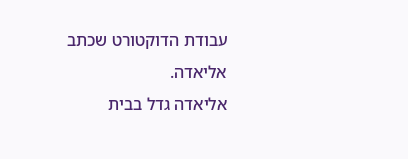עבודת הדוקטורט שכתב אליאדה.
אליאדה גדל בבית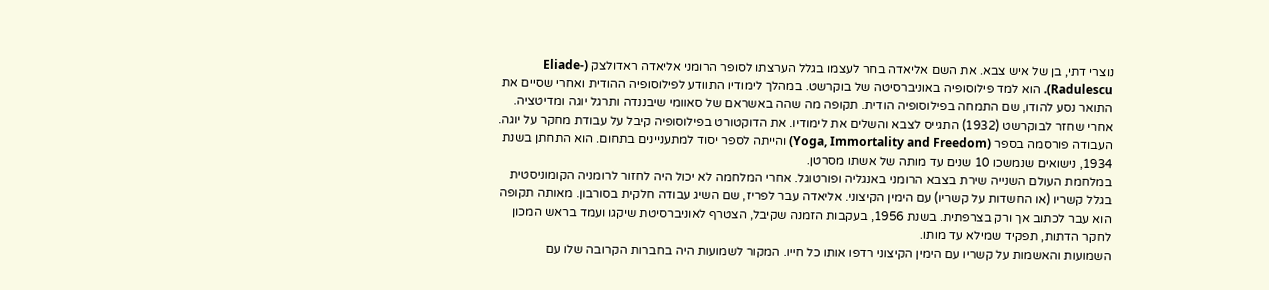נוצרי דתי, בן של איש צבא. את השם אליאדה בחר לעצמו בגלל הערצתו לסופר הרומני אליאדה ראדולצק (Eliade-Radulescu). הוא למד פילוסופיה באוניברסיטה של בוקרשט. במהלך לימודיו התוודע לפילוסופיה ההודית ואחרי שסיים את התואר נסע להודו, שם התמחה בפילוסופיה הודית. תקופה מה שהה באשראם של סאוומי שיבננדה ותרגל יוגה ומדיטציה.
אחרי שחזר לבוקרשט (1932) התגייס לצבא והשלים את לימודיו. את הדוקטורט בפילוסופיה קיבל על עבודת מחקר על יוגה. העבודה פורסמה בספר (Yoga, Immortality and Freedom) והייתה לספר יסוד למתעניינים בתחום. הוא התחתן בשנת 1934, נישואים שנמשכו 10 שנים עד מותה של אשתו מסרטן.
במלחמת העולם השנייה שירת בצבא הרומני באנגליה ופורטוגל. אחרי המלחמה לא יכול היה לחזור לרומניה הקומוניסטית בגלל קשריו (או החשדות על קשריו) עם הימין הקיצוני. אליאדה עבר לפריז, שם השיג עבודה חלקית בסורבון. מאותה תקופה הוא עבר לכתוב אך ורק בצרפתית. בשנת 1956, בעקבות הזמנה שקיבל, הצטרף לאוניברסיטת שיקגו ועמד בראש המכון לחקר הדתות, תפקיד שמילא עד מותו.
השמועות והאשמות על קשריו עם הימין הקיצוני רדפו אותו כל חייו. המקור לשמועות היה בחברות הקרובה שלו עם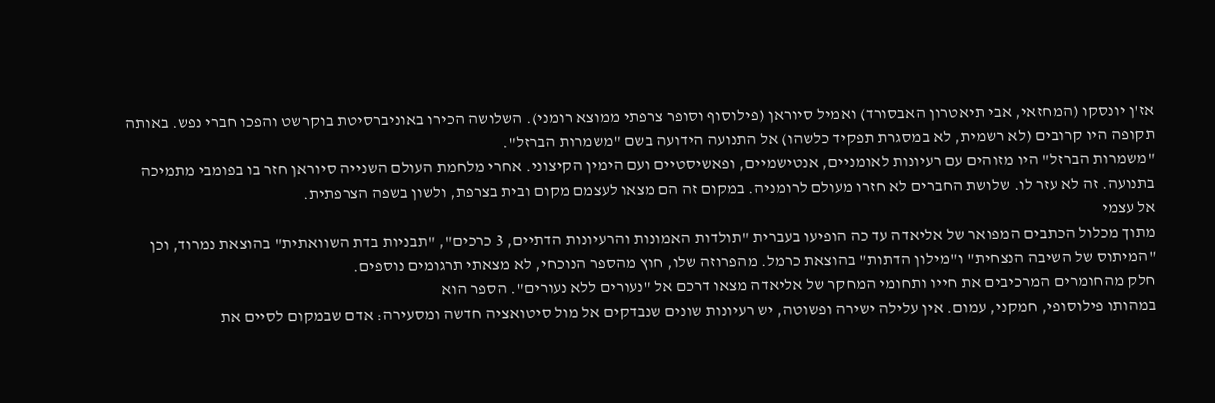אז'ן יונסקו (המחזאי, אבי תיאטרון האבסורד) ואמיל סיוראן (פילוסוף וסופר צרפתי ממוצא רומני). השלושה הכירו באוניברסיטת בוקרשט והפכו חברי נפש. באותה תקופה היו קרובים (לא רשמית, לא במסגרת תפקיד כלשהו) אל התנועה הידועה בשם "משמרות הברזל".
"משמרות הברזל" היו מזוהים עם רעיונות לאומניים, אנטישמיים, ופאשיסטיים ועם הימין הקיצוני. אחרי מלחמת העולם השנייה סיוראן חזר בו בפומבי מתמיכה בתנועה. זה לא עזר לו. שלושת החברים לא חזרו מעולם לרומניה. במקום זה הם מצאו לעצמם מקום ובית בצרפת, ולשון בשפה הצרפתית.
אל עצמי
מתוך מכלול הכתבים המפואר של אליאדה עד כה הופיעו בעברית "תולדות האמונות והרעיונות הדתיים, 3 כרכים", "תבניות בדת השוואתית" בהוצאת נמרוד, וכן "המיתוס של השיבה הנצחית" ו"מילון הדתות" בהוצאת כרמל. מהפרוזה שלו, חוץ מהספר הנוכחי, לא מצאתי תרגומים נוספים.
חלק מהחומרים המרכיבים את חייו ותחומי המחקר של אליאדה מצאו דרכם אל "נעורים ללא נעורים". הספר הוא
במהותו פילוסופי, חמקני, עמום. אין עלילה ישירה ופשוטה, יש רעיונות שונים שנבדקים אל מול סיטואציה חדשה ומסעירה: אדם שבמקום לסיים את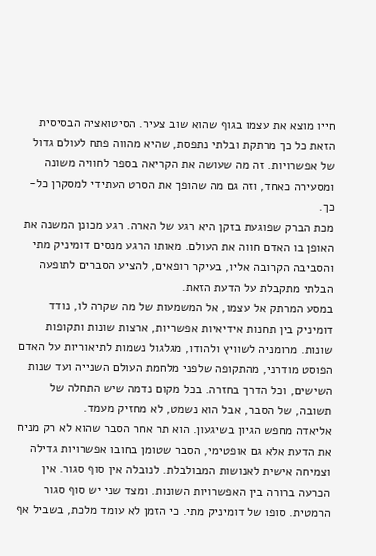חייו מוצא את עצמו בגוף שהוא שוב צעיר. הסיטואציה הבסיסית הזאת כל כך מרתקת ובלתי נתפסת, שהיא מהווה פתח לעולם גדול של אפשרויות. זה מה שעושה את הקריאה בספר לחוויה משונה ומסעירה כאחד, וזה גם מה שהופך את הסרט העתידי למסקרן כל-כך.
מכת הברק שפוגעת בזקן היא רגע של הארה. רגע מכונן המשנה את האופן בו האדם חווה את העולם. מאותו הרגע מנסים דומיניק מתי והסביבה הקרובה אליו, בעיקר רופאים, להציע הסברים לתופעה הבלתי מתקבלת על הדעת הזאת.
במסע המרתק אל עצמו, אל המשמעות של מה שקרה לו, נודד דומיניק בין תחנות אידיאיות אפשריות, ארצות שונות ותקופות שונות. מרומניה לשוויץ ולהודו, מגלגול נשמות לתיאוריות על האדם הפוסט מודרני, מהתקופה שלפני מלחמת העולם השנייה ועד שנות השישים, וכל הדרך בחזרה. בכל מקום נדמה שיש התחלה של תשובה, של הסבר, אבל הוא נשמט, לא מחזיק מעמד.
אליאדה מחפש הגיון בשיגעון. הוא תר אחר הסבר שהוא לא רק מניח את הדעת אלא גם אופטימי, הסבר שטומן בחובו אפשרויות גדילה וצמיחה אישית לאנושות המבולבלת. לנובלה אין סוף סגור. אין הכרעה ברורה בין האפשרויות השונות. ומצד שני יש סוף סגור הרמטית. סופו של דומיניק מתי. כי הזמן לא עומד מלכת, בשביל אף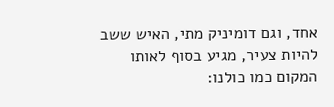אחד, וגם דומיניק מתי, האיש ששב להיות צעיר, מגיע בסוף לאותו המקום כמו כולנו: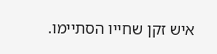איש זקן שחייו הסתיימו.